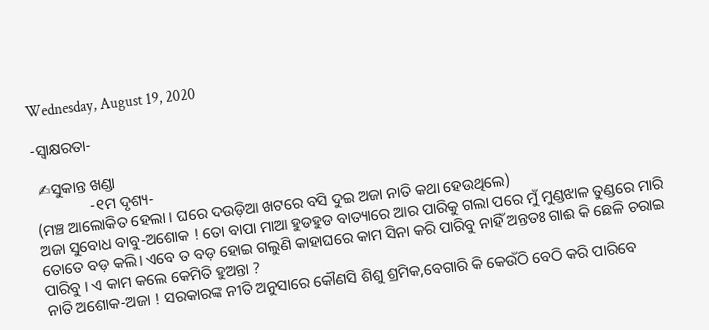Wednesday, August 19, 2020

-ସ୍ବାକ୍ଷରତା-

 ✍ସୁକାନ୍ତ ଖଣ୍ଡା
              -୧ମ ଦୃଶ୍ୟ-
(ମଞ୍ଚ ଆଲୋକିତ ହେଲା । ଘରେ ଦଉଡ଼ିଆ ଖଟରେ ବସି ଦୁଇ ଅଜା ନାତି କଥା ହେଉଥିଲେ)
ଅଜା ସୁବୋଧ ବାବୁ-ଅଶୋକ ! ତୋ ବାପା ମାଆ ହୁଡହୁଡ ବାତ୍ୟାରେ ଆର ପାରିକୁ ଗଲା ପରେ ମୁଁ ମୁଣ୍ଡଝାଳ ତୁଣ୍ଡରେ ମାରି ତୋତେ ବଡ଼ କଲି। ଏବେ ତ ବଡ଼ ହୋଇ ଗଲୁଣି କାହାଘରେ କାମ ସିନା କରି ପାରିବୁ ନାହିଁ ଅନ୍ତତଃ ଗାଈ କି ଛେଳି ଚରାଇ ପାରିବୁ । ଏ କାମ କଲେ କେମିତି ହୁଅନ୍ତା ?
ନାତି ଅଶୋକ-ଅଜା ! ସରକାରଙ୍କ ନୀତି ଅନୁସାରେ କୌଣସି ଶିଶୁ ଶ୍ରମିକ,ବେଗାରି କି କେଉଁଠି ବେଠି କରି ପାରିବେ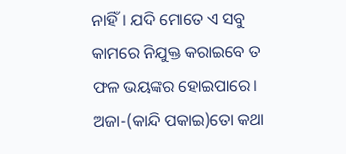ନାହିଁ। ଯଦି ମୋତେ ଏ ସବୁ କାମରେ ନିଯୁକ୍ତ କରାଇବେ ତ ଫଳ ଭୟଙ୍କର ହୋଇପାରେ।
ଅଜା-(କାନ୍ଦି ପକାଇ)ତୋ କଥା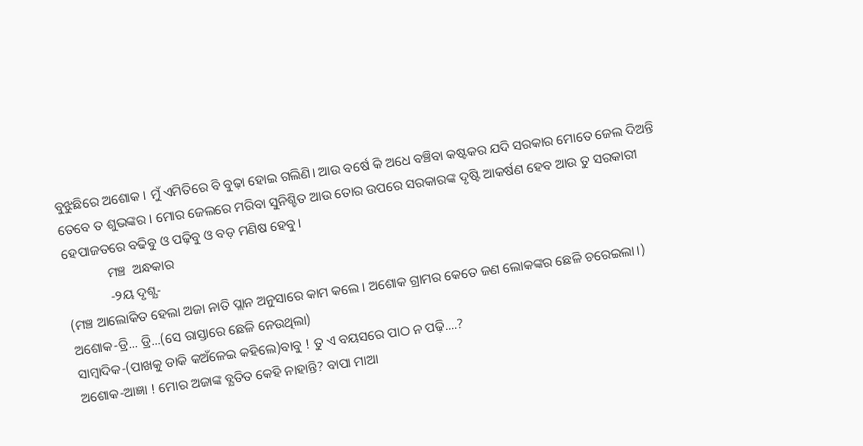ବୁଝୁଛିରେ ଅଶୋକ । ମୁଁ ଏମିତିରେ ବି ବୁଢ଼ା ହୋଇ ଗଲିଣି। ଆଉ ବର୍ଷେ କି ଅଧେ ବଞ୍ଚିବା କଷ୍ଟକର ଯଦି ସରକାର ମୋତେ ଜେଲ ଦିଅନ୍ତି ତେବେ ତ ଶୁଭଙ୍କର । ମୋର ଜେଲରେ ମରିବା ସୁନିଶ୍ଚିତ ଆଉ ତୋର ଉପରେ ସରକାରଙ୍କ ଦୃଷ୍ଟି ଆକର୍ଷଣ ହେବ ଆଉ ତୁ ସରକାରୀ ହେପାଜତରେ ବଢିବୁ ଓ ପଢ଼ିବୁ ଓ ବଡ଼ ମଣିଷ ହେବୁ।
             ମଞ୍ଚ  ଅନ୍ଧକାର
             -୨ୟ ଦୃଶ୍ଯ-
(ମଞ୍ଚ ଆଲୋକିତ ହେଲା ଅଜା ନାତି ପ୍ଲାନ ଅନୁସାରେ କାମ କଲେ। ଅଶୋକ ଗ୍ରାମର କେତେ ଜଣ ଲୋକଙ୍କର ଛେଳି ଚରେଇଲା।)
ଅଶୋକ-ଡ୍ରି... ଡ୍ରି...(ସେ ରାସ୍ତାରେ ଛେଳି ନେଉଥିଲା)
ସାମ୍ବାଦିକ-(ପାଖକୁ ଡାକି କଅଁଳେଇ କହିଲେ)ବାବୁ ! ତୁ ଏ ବୟସରେ ପାଠ ନ ପଢ଼ି....?
ଅଶୋକ-ଆଜ୍ଞା ! ମୋର ଅଜାଙ୍କ ବ୍ଯତିତ କେହି ନାହାନ୍ତି? ବାପା ମାଆ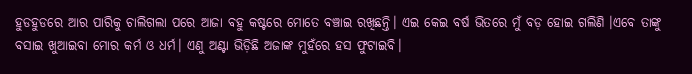ହୁଡହୁଡରେ ଆର ପାରିକୁ ଚାଲିଗଲା ପରେ ଆଜା ବହୁ କଷ୍ଟରେ ମୋତେ ବଞ୍ଚାଇ ରଖିଛନ୍ତି। ଏଇ କେଇ ବର୍ଷ ଭିତରେ ମୁଁ ବଡ଼ ହୋଇ ଗଲିଣି ।ଏବେ ତାଙ୍କୁ ବସାଇ ଖୁଆଇବା ମୋର କର୍ମ ଓ ଧର୍ମ। ଏଣୁ ଅଣ୍ଟା ଭିଡ଼ିଛି ଅଜାଙ୍କ ମୁହଁରେ ହସ ଫୁଟାଇବି।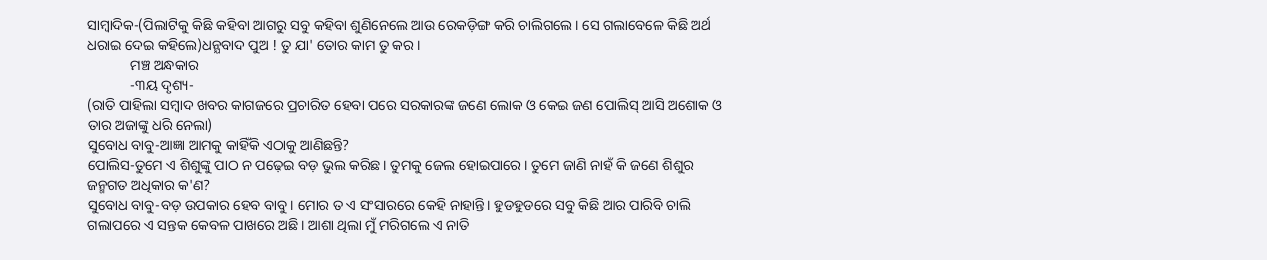ସାମ୍ବାଦିକ-(ପିଲାଟିକୁ କିଛି କହିବା ଆଗରୁ ସବୁ କହିବା ଶୁଣିନେଲେ ଆଉ ରେକଡ଼ିଙ୍ଗ କରି ଚାଲିଗଲେ। ସେ ଗଲାବେଳେ କିଛି ଅର୍ଥ ଧରାଇ ଦେଇ କହିଲେ)ଧନ୍ଯବାଦ ପୁଅ ! ତୁ ଯା' ତୋର କାମ ତୁ କର।
            ମଞ୍ଚ ଅନ୍ଧକାର
            -୩ୟ ଦୃଶ୍ୟ-
(ରାତି ପାହିଲା ସମ୍ବାଦ ଖବର କାଗଜରେ ପ୍ରଚାରିତ ହେବା ପରେ ସରକାରଙ୍କ ଜଣେ ଲୋକ ଓ କେଇ ଜଣ ପୋଲିସ୍ ଆସି ଅଶୋକ ଓ ତାର ଅଜାଙ୍କୁ ଧରି ନେଲା)
ସୁବୋଧ ବାବୁ-ଆଜ୍ଞା ଆମକୁ କାହିଁକି ଏଠାକୁ ଆଣିଛନ୍ତି?
ପୋଲିସ-ତୁମେ ଏ ଶିଶୁଙ୍କୁ ପାଠ ନ ପଢ଼େଇ ବଡ଼ ଭୁଲ କରିଛ। ତୁମକୁ ଜେଲ ହୋଇପାରେ। ତୁମେ ଜାଣି ନାହଁ କି ଜଣେ ଶିଶୁର ଜନ୍ମଗତ ଅଧିକାର କ'ଣ?
ସୁବୋଧ ବାବୁ-ବଡ଼ ଉପକାର ହେବ ବାବୁ। ମୋର ତ ଏ ସଂସାରରେ କେହି ନାହାନ୍ତି। ହୁଡହୁଡରେ ସବୁ କିଛି ଆର ପାରିବି ଚାଲି ଗଲାପରେ ଏ ସନ୍ତକ କେବଳ ପାଖରେ ଅଛି। ଆଶା ଥିଲା ମୁଁ ମରିଗଲେ ଏ ନାତି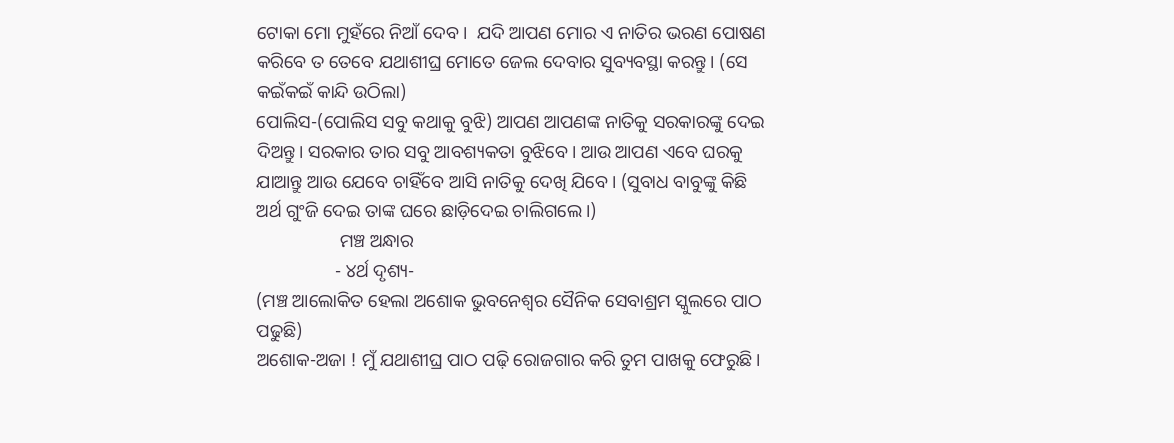ଟୋକା ମୋ ମୁହଁରେ ନିଆଁ ଦେବ।  ଯଦି ଆପଣ ମୋର ଏ ନାତିର ଭରଣ ପୋଷଣ କରିବେ ତ ତେବେ ଯଥାଶୀଘ୍ର ମୋତେ ଜେଲ ଦେବାର ସୁବ୍ୟବସ୍ଥା କରନ୍ତୁ। (ସେ କଇଁକଇଁ କାନ୍ଦି ଉଠିଲା)
ପୋଲିସ-(ପୋଲିସ ସବୁ କଥାକୁ ବୁଝି) ଆପଣ ଆପଣଙ୍କ ନାତିକୁ ସରକାରଙ୍କୁ ଦେଇ ଦିଅନ୍ତୁ। ସରକାର ତାର ସବୁ ଆବଶ୍ୟକତା ବୁଝିବେ। ଆଉ ଆପଣ ଏବେ ଘରକୁ ଯାଆନ୍ତୁ ଆଉ ଯେବେ ଚାହିଁବେ ଆସି ନାତିକୁ ଦେଖି ଯିବେ। (ସୁବାଧ ବାବୁଙ୍କୁ କିଛି ଅର୍ଥ ଗୁଂଜି ଦେଇ ତାଙ୍କ ଘରେ ଛାଡ଼ିଦେଇ ଚାଲିଗଲେ।)
                  ମଞ୍ଚ ଅନ୍ଧାର
                 - ୪ର୍ଥ ଦୃଶ୍ୟ-
(ମଞ୍ଚ ଆଲୋକିତ ହେଲା ଅଶୋକ ଭୁବନେଶ୍ବର ସୈନିକ ସେବାଶ୍ରମ ସ୍କୁଲରେ ପାଠ ପଢୁଛି)
ଅଶୋକ-ଅଜା ! ମୁଁ ଯଥାଶୀଘ୍ର ପାଠ ପଢ଼ି ରୋଜଗାର କରି ତୁମ ପାଖକୁ ଫେରୁଛି।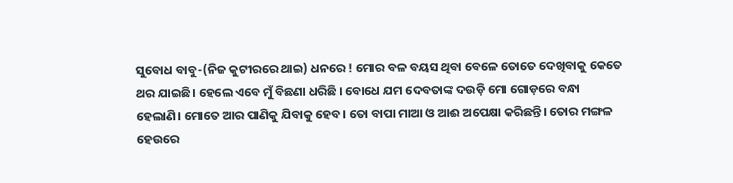ସୁବୋଧ ବାବୁ-(ନିଜ କୁଟୀରରେ ଥାଇ) ଧନରେ ! ମୋର ବଳ ବୟସ ଥିବା ବେଳେ ତୋତେ ଦେଖିବାକୁ କେତେ ଥର ଯାଇଛି। ହେଲେ ଏବେ ମୁଁ ବିଛଣା ଧରିଛି । ବୋଧେ ଯମ ଦେବତାଙ୍କ ଦଉଡ଼ି ମୋ ଗୋଡ଼ରେ ବନ୍ଧା ହେଲାଣି। ମୋତେ ଆର ପାଣିକୁ ଯିବାକୁ ହେବ। ତୋ ବାପା ମାଆ ଓ ଆଈ ଅପେକ୍ଷା କରିଛନ୍ତି। ତୋର ମଙ୍ଗଳ ହେଉରେ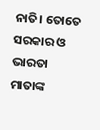ନାତି। ତୋତେ ସରକାର ଓ ଭାରତା ମାତାଙ୍କ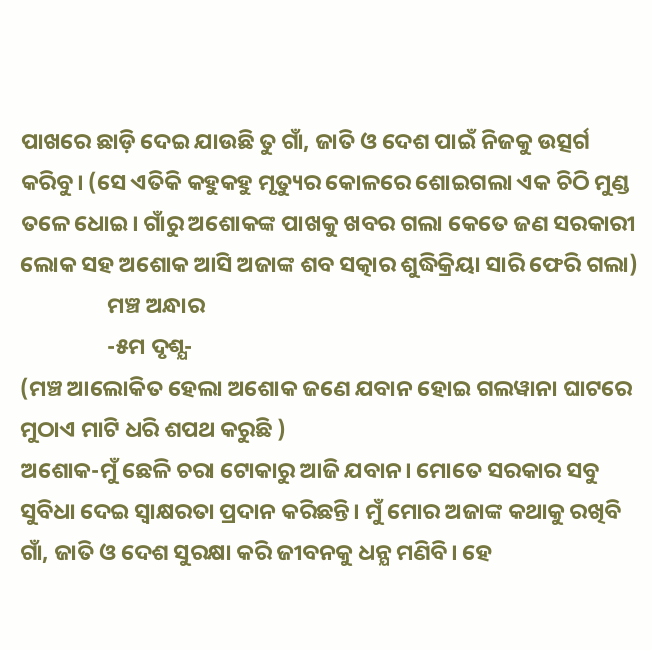ପାଖରେ ଛାଡ଼ି ଦେଇ ଯାଉଛି ତୁ ଗାଁ, ଜାତି ଓ ଦେଶ ପାଇଁ ନିଜକୁ ଉତ୍ସର୍ଗ କରିବୁ। (ସେ ଏତିକି କହୁକହୁ ମୃତ୍ୟୁର କୋଳରେ ଶୋଇଗଲା ଏକ ଚିଠି ମୁଣ୍ଡ ତଳେ ଧୋଇ। ଗାଁରୁ ଅଶୋକଙ୍କ ପାଖକୁ ଖବର ଗଲା କେତେ ଜଣ ସରକାରୀ ଲୋକ ସହ ଅଶୋକ ଆସି ଅଜାଙ୍କ ଶବ ସତ୍କାର ଶୁଦ୍ଧିକ୍ରିୟା ସାରି ଫେରି ଗଲା)
                 ମଞ୍ଚ ଅନ୍ଧାର
                 -୫ମ ଦୃଶ୍ଯ-
(ମଞ୍ଚ ଆଲୋକିତ ହେଲା ଅଶୋକ ଜଣେ ଯବାନ ହୋଇ ଗଲୱାନା ଘାଟରେ ମୁଠାଏ ମାଟି ଧରି ଶପଥ କରୁଛି )
ଅଶୋକ-ମୁଁ ଛେଳି ଚରା ଟୋକାରୁ ଆଜି ଯବାନ। ମୋତେ ସରକାର ସବୁ ସୁବିଧା ଦେଇ ସ୍ବାକ୍ଷରତା ପ୍ରଦାନ କରିଛନ୍ତି। ମୁଁ ମୋର ଅଜାଙ୍କ କଥାକୁ ରଖିବି ଗାଁ, ଜାତି ଓ ଦେଶ ସୁରକ୍ଷା କରି ଜୀବନକୁ ଧନ୍ଯ ମଣିବି। ହେ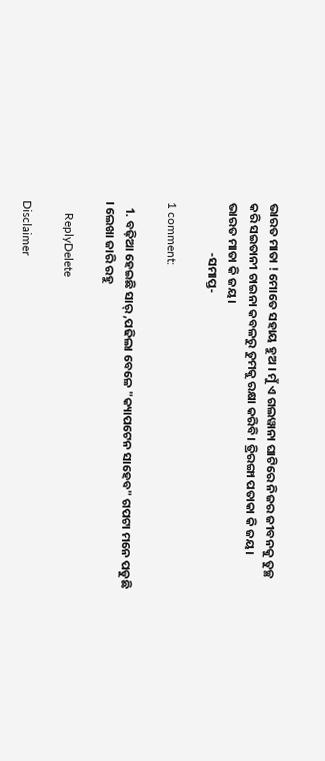ଭାରତ ମାତା ! ମୋତେ ସହାୟ ହୁଅ । ମୁଁ ଏ ଗଲୱାନା ଘାଟିରେ ନିଜର ଜୀବନକୁ ତୁଚ୍ଛ କରି ସଇତାନୀ ଚାଇନା କବଳରୁ ତୁମକୁ ରକ୍ଷା କରିବି। ତ୍ରିରଙ୍ଗା ପତାକା କି ଜୟ।  ଭାରତ ମାତା କି ଜୟ।
                  -ସମାପ୍ତ-

1 comment:

  1. ବଢ଼ିଆ ହେଇଛି ସାର୍ ,ପଢିଲା ବେଳେ "କ୍ୟାପଟେନ ସାହେବ" ଗପଟା ମନେ ପଡୁଛି । ଲେଖା ଜାରି ରହୁ

    ReplyDelete

Disclaimer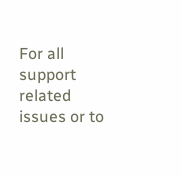For all support related issues or to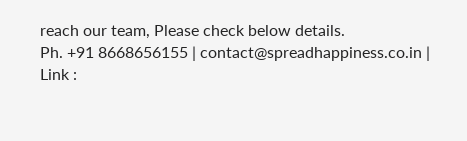reach our team, Please check below details.
Ph. +91 8668656155 | contact@spreadhappiness.co.in | Link :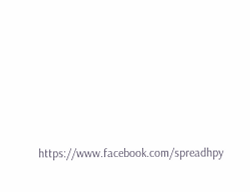https://www.facebook.com/spreadhpy